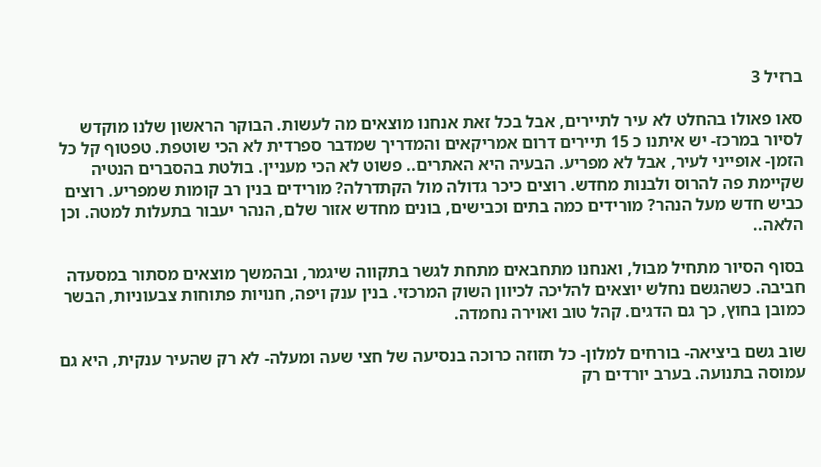ברזיל 3

סאו פאולו בהחלט לא עיר לתיירים, אבל בכל זאת אנחנו מוצאים מה לעשות. הבוקר הראשון שלנו מוקדש לסיור במרכז- יש איתנו כ 15 תיירים דרום אמריקאים והמדריך שמדבר ספרדית לא הכי שוטפת. טפטוף קל כל הזמן- אופייני לעיר, אבל לא מפריע. הבעיה היא האתרים.. פשוט לא הכי מעניין. בולטת בהסברים הנטיה שקיימת פה להרוס ולבנות מחדש. רוצים כיכר גדולה מול הקתדרלה? מורידים בנין רב קומות שמפריע. רוצים כביש חדש מעל הנהר? מורידים כמה בתים וכבישים, בונים מחדש אזור שלם, הנהר יעבור בתעלות למטה. וכן הלאה..

בסוף הסיור מתחיל מבול, ואנחנו מתחבאים מתחת לגשר בתקווה שיגמר, ובהמשך מוצאים מסתור במסעדה חביבה. כשהגשם נחלש יוצאים להליכה לכיוון השוק המרכזי. בנין ענק ויפה, חנויות פתוחות צבעוניות, הבשר כמובן בחוץ, כך גם הדגים. קהל טוב ואוירה נחמדה.

שוב גשם ביציאה- בורחים למלון- כל תזוזה כרוכה בנסיעה של חצי שעה ומעלה- לא רק שהעיר ענקית, היא גם עמוסה בתנועה. בערב יורדים רק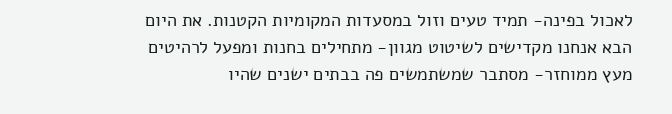לאכול בפינה- תמיד טעים וזול במסעדות המקומיות הקטנות. את היום הבא אנחנו מקדישים לשיטוט מגוון- מתחילים בחנות ומפעל לרהיטים מעץ ממוחזר- מסתבר שמשתמשים פה בבתים ישנים שהיו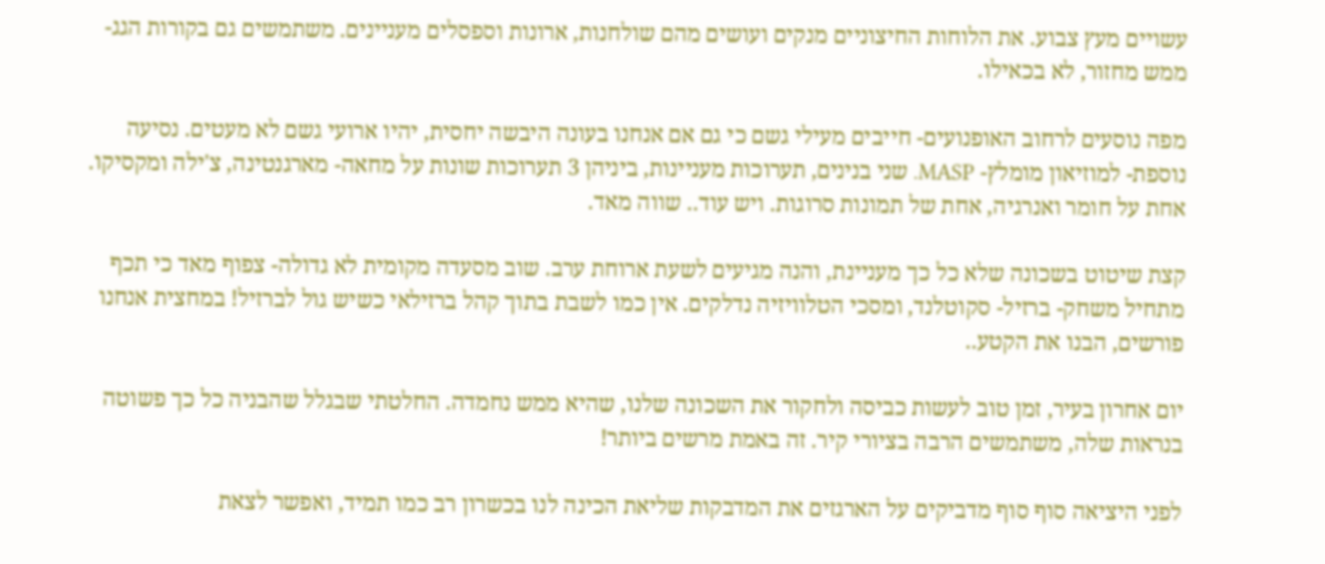עשויים מעץ צבוע. את הלוחות החיצוניים מנקים ועושים מהם שולחנות, ארונות וספסלים מעניינים. משתמשים גם בקורות הגג- ממש מחזור, לא בכאילו.

מפה נוסעים לרחוב האופנועים- חייבים מעילי גשם כי גם אם אנחנו בעונה היבשה יחסית, יהיו ארועי גשם לא מעטים. נסיעה נוספת- למוזיאון מומלץ- MASP. שני בנינים, תערוכות מעניינות, ביניהן 3 תערוכות שונות על מחאה- מארגנטינה, צ'ילה ומקסיקו. אחת על חומר ואנרגיה, אחת של תמונות סרוגות. ויש עוד.. שווה מאד.

קצת שיטוט בשכונה שלא כל כך מעניינת, והנה מגיעים לשעת ארוחת ערב. שוב מסעדה מקומית לא גדולה- צפוף מאד כי תכף מתחיל משחק- ברזיל- סקוטלנד, ומסכי הטלוויזיה נדלקים. אין כמו לשבת בתוך קהל ברזילאי כשיש גול לברזיל! במחצית אנחנו פורשים, הבנו את הקטע..

יום אחרון בעיר, זמן טוב לעשות כביסה ולחקור את השכונה שלנו, שהיא ממש נחמדה. החלטתי שבגלל שהבניה כל כך פשוטה בנראות שלה, משתמשים הרבה בציורי קיר. זה באמת מרשים ביותר!

לפני היציאה סוף סוף מדביקים על הארגזים את המדבקות שליאת הכינה לנו בכשרון רב כמו תמיד, ואפשר לצאת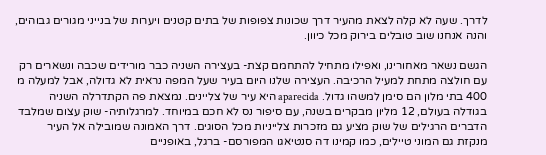לדרך. שעה לא קלה לצאת מהעיר דרך שכונות צפופות של בתים קטנים ויערות של בנייני מגורים גבוהים, והנה אנחנו שוב טובלים בירוק מכל כיוון.

הגשם נשאר מאחורינו, ואפילו מתחיל להתחמם קצת- בעצירה השניה כבר מורידים שכבה ונשארים רק עם חולצה מתחת למעיל הרכיבה. העצירה שלנו היום בעיר שעל המפה נראית לא גדולה, אבל למעלה מ 400 בתי מלון הם סימן למשהו גדול. aparecida היא עיר של צליינים. נמצאת פה הקתדרלה השניה בגודלה בעולם, 12 מליון מבקרים בשנה, עם סיפור נס לא חכם במיוחד. למרגלותיה- שוק עצום שמלבד הדברים הרגילים של שוק מציע גם מזכרות צלייניות מכל הסוגים. דרך האמונה שמובילה אל העיר מנקזת גם המוני טיילים, כמו קמינו דה סנטיאגו המפורסם- ברגל, באופניים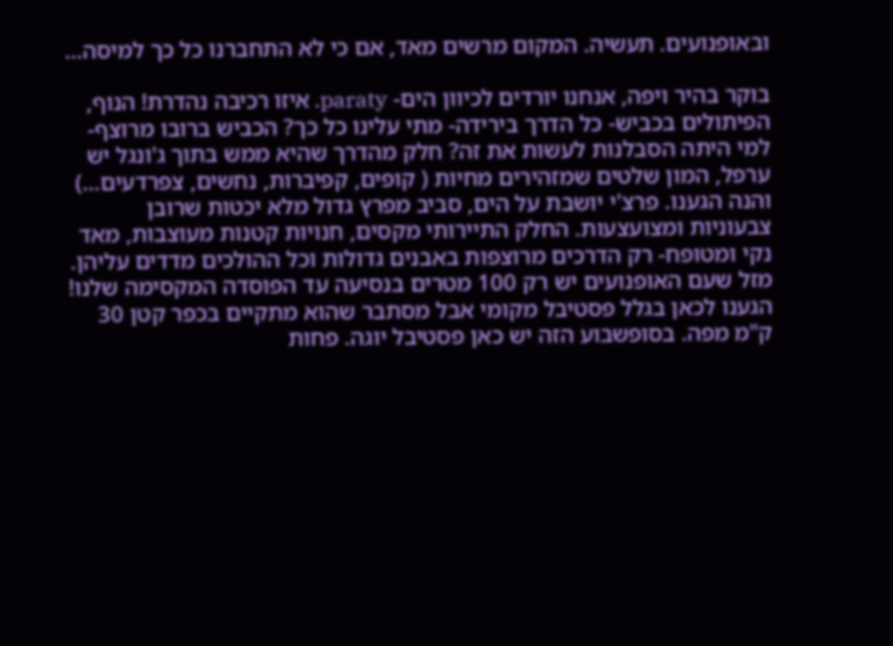ובאופנועים. תעשיה. המקום מרשים מאד, אם כי לא התחברנו כל כך למיסה…

בוקר בהיר ויפה, אנחנו יורדים לכיוון הים- paraty. איזו רכיבה נהדרת! הנוף, הפיתולים בכביש- כל הדרך בירידה- מתי עלינו כל כך? הכביש ברובו מרוצף- למי היתה הסבלנות לעשות את זה? חלק מהדרך שהיא ממש בתוך ג'ונגל יש ערפל, המון שלטים שמזהירים מחיות ( קופים, קפיברות, נחשים, צפרדעים…) והנה הגענו. פרצ'י יושבת על הים, סביב מפרץ גדול מלא יכטות שרובן צבעוניות ומצועצעות. החלק התיירותי מקסים, חנויות קטנות מעוצבות, מאד נקי ומטופח- רק הדרכים מרוצפות באבנים גדולות וכל ההולכים מדדים עליהן. מזל שעם האופנועים יש רק 100 מטרים בנסיעה עד הפוסדה המקסימה שלנו! הגענו לכאן בגלל פסטיבל מקומי אבל מסתבר שהוא מתקיים בכפר קטן 30 ק"מ מפה. בסופשבוע הזה יש כאן פסטיבל יוגה. פחות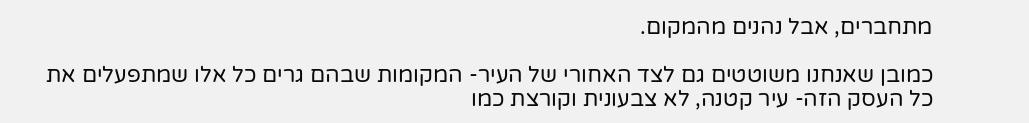מתחברים, אבל נהנים מהמקום.

כמובן שאנחנו משוטטים גם לצד האחורי של העיר- המקומות שבהם גרים כל אלו שמתפעלים את כל העסק הזה- עיר קטנה, לא צבעונית וקורצת כמו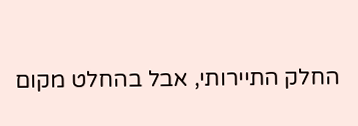החלק התיירותי, אבל בהחלט מקום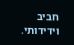חביב וידידותי.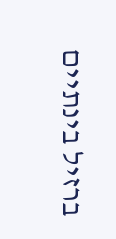ברזיל בינתיים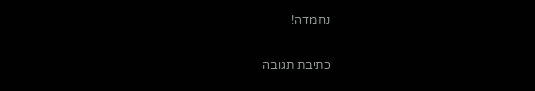נחמדה!

כתיבת תגובה